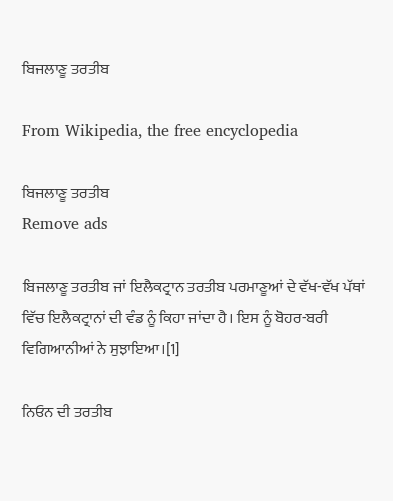ਬਿਜਲਾਣੂ ਤਰਤੀਬ

From Wikipedia, the free encyclopedia

ਬਿਜਲਾਣੂ ਤਰਤੀਬ
Remove ads

ਬਿਜਲਾਣੂ ਤਰਤੀਬ ਜਾਂ ਇਲੈਕਟ੍ਰਾਨ ਤਰਤੀਬ ਪਰਮਾਣੂਆਂ ਦੇ ਵੱਖ-ਵੱਖ ਪੱਥਾਂ ਵਿੱਚ ਇਲੈਕਟ੍ਰਾਨਾਂ ਦੀ ਵੰਡ ਨੂੰ ਕਿਹਾ ਜਾਂਦਾ ਹੈ। ਇਸ ਨੂੰ ਬੋਹਰ-ਬਰੀ ਵਿਗਿਆਨੀਆਂ ਨੇ ਸੁਝਾਇਆ।[1]

ਨਿਓਨ ਦੀ ਤਰਤੀਬ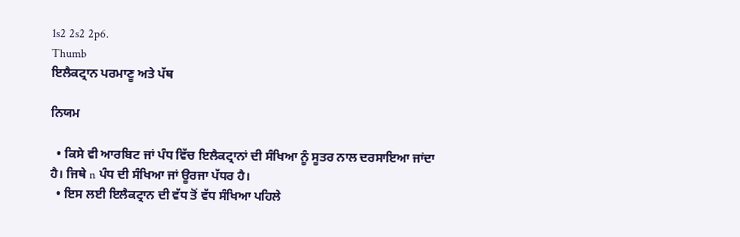1s2 2s2 2p6.
Thumb
ਇਲੈਕਟ੍ਰਾਨ ਪਰਮਾਣੂ ਅਤੇ ਪੱਥ

ਨਿਯਮ

  • ਕਿਸੇ ਵੀ ਆਰਬਿਟ ਜਾਂ ਪੰਧ ਵਿੱਚ ਇਲੈਕਟ੍ਰਾਨਾਂ ਦੀ ਸੰਖਿਆ ਨੂੰ ਸੂਤਰ ਨਾਲ ਦਰਸਾਇਆ ਜਾਂਦਾ ਹੈ। ਜਿਥੇ n ਪੰਧ ਦੀ ਸੰਖਿਆ ਜਾਂ ਊਰਜਾ ਪੱਧਰ ਹੈ।
  • ਇਸ ਲਈ ਇਲੈਕਟ੍ਰਾਨ ਦੀ ਵੱਧ ਤੋਂ ਵੱਧ ਸੰਖਿਆ ਪਹਿਲੇ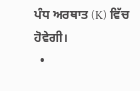ਪੰਧ ਅਰਥਾਤ (K) ਵਿੱਚ ਹੋਵੇਗੀ।
  •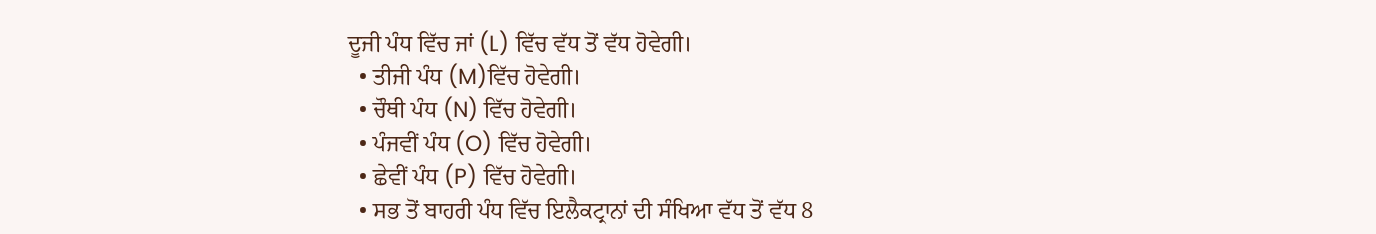ਦੂਜੀ ਪੰਧ ਵਿੱਚ ਜਾਂ (L) ਵਿੱਚ ਵੱਧ ਤੋਂ ਵੱਧ ਹੋਵੇਗੀ।
  • ਤੀਜੀ ਪੰਧ (M)ਵਿੱਚ ਹੋਵੇਗੀ।
  • ਚੌਥੀ ਪੰਧ (N) ਵਿੱਚ ਹੋਵੇਗੀ।
  • ਪੰਜਵੀਂ ਪੰਧ (O) ਵਿੱਚ ਹੋਵੇਗੀ।
  • ਛੇਵੀਂ ਪੰਧ (P) ਵਿੱਚ ਹੋਵੇਗੀ।
  • ਸਭ ਤੋਂ ਬਾਹਰੀ ਪੰਧ ਵਿੱਚ ਇਲੈਕਟ੍ਰਾਨਾਂ ਦੀ ਸੰਖਿਆ ਵੱਧ ਤੋਂ ਵੱਧ 8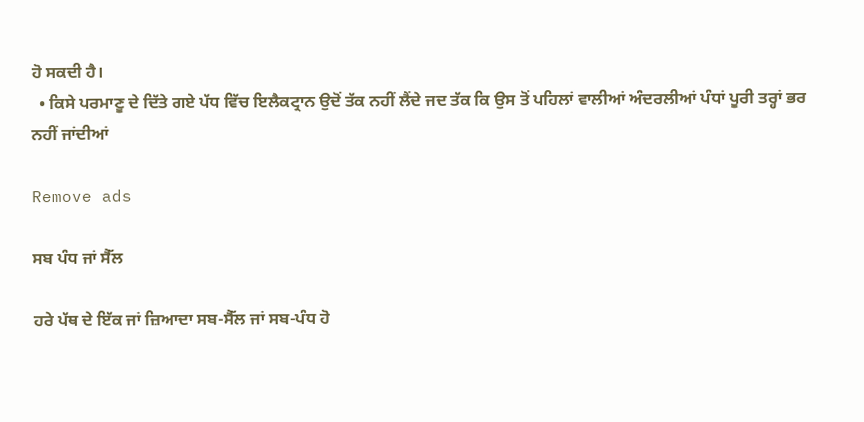ਹੋ ਸਕਦੀ ਹੈ।
  • ਕਿਸੇ ਪਰਮਾਣੂ ਦੇ ਦਿੱਤੇ ਗਏ ਪੱਧ ਵਿੱਚ ਇਲੈਕਟ੍ਰਾਨ ਉਦੋਂ ਤੱਕ ਨਹੀਂ ਲੈਂਦੇ ਜਦ ਤੱਕ ਕਿ ਉਸ ਤੋਂ ਪਹਿਲਾਂ ਵਾਲੀਆਂ ਅੰਦਰਲੀਆਂ ਪੰਧਾਂ ਪੂਰੀ ਤਰ੍ਹਾਂ ਭਰ ਨਹੀਂ ਜਾਂਦੀਆਂ

Remove ads

ਸਬ ਪੰਧ ਜਾਂ ਸੈੱਲ

ਹਰੇ ਪੱਥ ਦੇ ਇੱਕ ਜਾਂ ਜ਼ਿਆਦਾ ਸਬ-ਸੈੱਲ ਜਾਂ ਸਬ-ਪੰਧ ਹੋ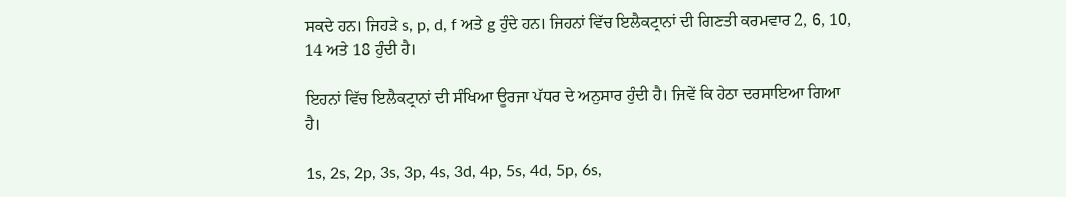ਸਕਦੇ ਹਨ। ਜਿਹੜੇ s, p, d, f ਅਤੇ g ਹੁੰਦੇ ਹਨ। ਜਿਹਨਾਂ ਵਿੱਚ ਇਲੈਕਟ੍ਰਾਨਾਂ ਦੀ ਗਿਣਤੀ ਕਰਮਵਾਰ 2, 6, 10, 14 ਅਤੇ 18 ਹੁੰਦੀ ਹੈ।

ਇਹਨਾਂ ਵਿੱਚ ਇਲੈਕਟ੍ਰਾਨਾਂ ਦੀ ਸੰਖਿਆ ਊਰਜਾ ਪੱਧਰ ਦੇ ਅਨੁਸਾਰ ਹੁੰਦੀ ਹੈ। ਜਿਵੇਂ ਕਿ ਹੇਠਾ ਦਰਸਾਇਆ ਗਿਆ ਹੈ।

1s, 2s, 2p, 3s, 3p, 4s, 3d, 4p, 5s, 4d, 5p, 6s,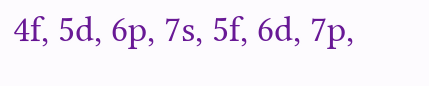4f, 5d, 6p, 7s, 5f, 6d, 7p,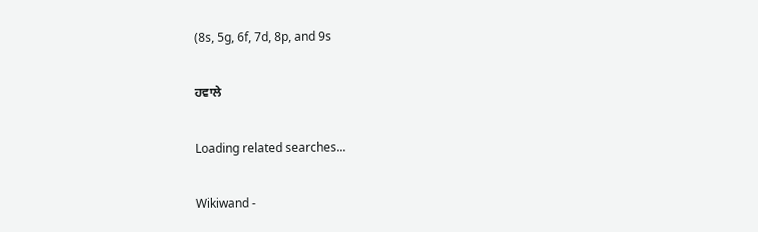(8s, 5g, 6f, 7d, 8p, and 9s

ਹਵਾਲੇ

Loading related searches...

Wikiwand -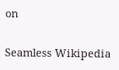on

Seamless Wikipedia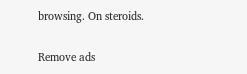browsing. On steroids.

Remove ads